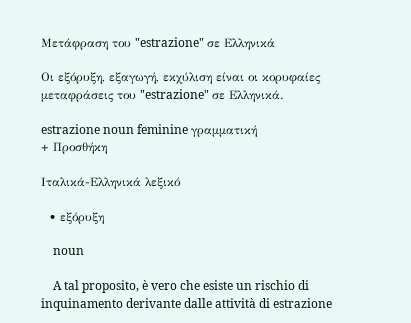Μετάφραση του "estrazione" σε Ελληνικά

Οι εξόρυξη, εξαγωγή, εκχύλιση είναι οι κορυφαίες μεταφράσεις του "estrazione" σε Ελληνικά.

estrazione noun feminine γραμματική
+ Προσθήκη

Ιταλικά-Ελληνικά λεξικό

  • εξόρυξη

    noun

    A tal proposito, è vero che esiste un rischio di inquinamento derivante dalle attività di estrazione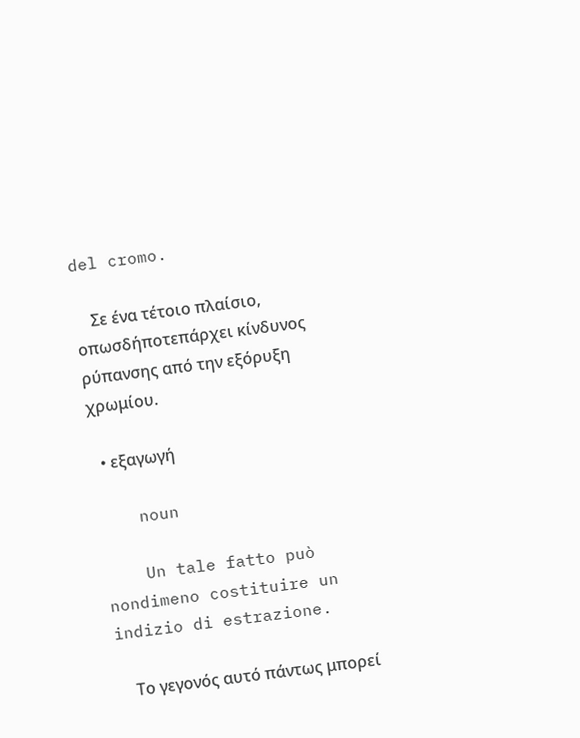del cromo.

    Σε ένα τέτοιο πλαίσιο, οπωσδήποτεπάρχει κίνδυνος ρύπανσης από την εξόρυξη χρωμίου.

  • εξαγωγή

    noun

    Un tale fatto può nondimeno costituire un indizio di estrazione.

    Το γεγονός αυτό πάντως μπορεί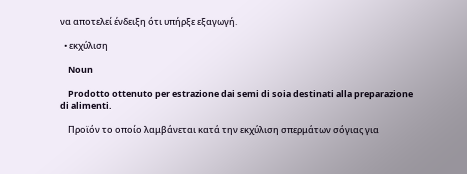να αποτελεί ένδειξη ότι υπήρξε εξαγωγή.

  • εκχύλιση

    Noun

    Prodotto ottenuto per estrazione dai semi di soia destinati alla preparazione di alimenti.

    Προϊόν το οποίο λαμβάνεται κατά την εκχύλιση σπερμάτων σόγιας για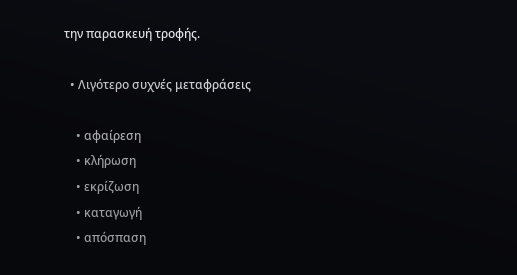την παρασκευή τροφής.

  • Λιγότερο συχνές μεταφράσεις

    • αφαίρεση
    • κλήρωση
    • εκρίζωση
    • καταγωγή
    • απόσπαση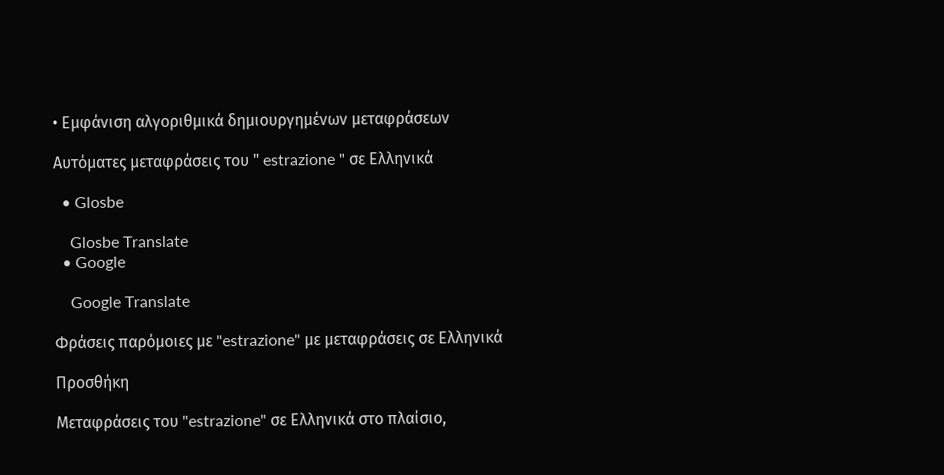• Εμφάνιση αλγοριθμικά δημιουργημένων μεταφράσεων

Αυτόματες μεταφράσεις του " estrazione " σε Ελληνικά

  • Glosbe

    Glosbe Translate
  • Google

    Google Translate

Φράσεις παρόμοιες με "estrazione" με μεταφράσεις σε Ελληνικά

Προσθήκη

Μεταφράσεις του "estrazione" σε Ελληνικά στο πλαίσιο,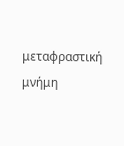μεταφραστική μνήμη